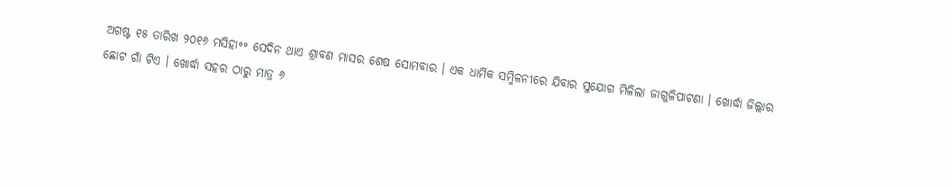ଅଗଷ୍ଟ ୧୫ ତାରିଖ ୨୦୧୬ ମସିହା॰॰ ସେଦିନ ଥାଏ ଶ୍ରାବଣ ମାସର ଶେଷ ସୋମବାର । ଏକ ଧାର୍ମିକ ସମ୍ମିଳନୀରେ ଯିବାର ସୁଯୋଗ ମିଳିଲା ଜାଗୁଳିପାଟଣା । ଖୋର୍ଦ୍ଧା ଜିଲ୍ଲାର ଛୋଟ ଗାଁ ଟିଏ । ଖୋର୍ଦ୍ଧା ସହର ଠାରୁ ମାତ୍ର ୬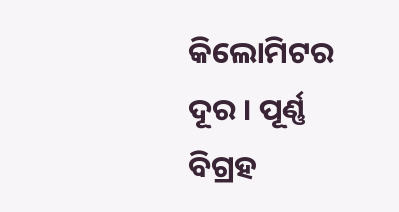କିଲୋମିଟର ଦୂର । ପୂର୍ଣ୍ଣ ବିଗ୍ରହ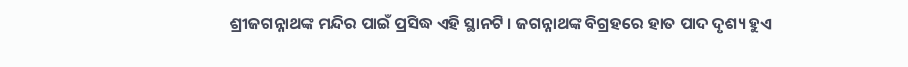ଶ୍ରୀଜଗନ୍ନାଥଙ୍କ ମନ୍ଦିର ପାଇଁ ପ୍ରସିଦ୍ଧ ଏହି ସ୍ଥାନଟି । ଜଗନ୍ନାଥଙ୍କ ବିଗ୍ରହରେ ହାତ ପାଦ ଦୃଶ୍ୟ ହୁଏ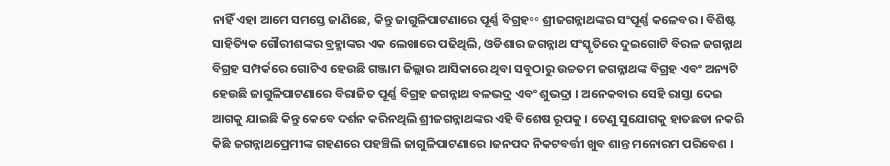ନାହିଁ ଏହା ଆମେ ସମସ୍ତେ ଜାଣିଛେ, କିନ୍ତୁ ଜାଗୁଳିପାଟଣାରେ ପୂର୍ଣ୍ଣ ବିଗ୍ରହ॰॰ ଶ୍ରୀଜଗନ୍ନାଥଙ୍କର ସଂପୂର୍ଣ୍ଣ କଳେବର । ବିଶିଷ୍ଟ ସାହିତ୍ୟିକ ଗୌରୀଶଙ୍କର ବ୍ରହ୍ମାଙ୍କର ଏକ ଲେଖାରେ ପଢିଥିଲି, ଓଡିଶାର ଜଗନ୍ନାଥ ସଂସ୍କୃତିରେ ଦୁଇଗୋଟି ବିରଳ ଜଗନ୍ନାଥ ବିଗ୍ରହ ସମ୍ପର୍କରେ ଗୋଟିଏ ହେଉଛି ଗଞ୍ଜାମ ଜିଲ୍ଲାର ଆସିକାରେ ଥିବା ସବୁଠାରୁ ଉଚ୍ଚତମ ଜଗନ୍ନାଥଙ୍କ ବିଗ୍ରହ ଏବଂ ଅନ୍ୟଟି ହେଉଛି ଜାଗୁଳିପାଟଣାରେ ବିରାଜିତ ପୂର୍ଣ୍ଣ ବିଗ୍ରହ ଜଗନ୍ନାଥ ବଳଭଦ୍ର ଏବଂ ଶୁଭଦ୍ରା । ଅନେକବାର ସେହି ରାସ୍ତା ଦେଇ ଆଗକୁ ଯାଇଛି କିନ୍ତୁ କେବେ ଦର୍ଶନ କରିନଥିଲି ଶ୍ରୀଜଗନ୍ନାଥଙ୍କର ଏହି ବିଶେଷ ରୂପକୁ । ତେଣୁ ସୁଯୋଗକୁ ହାତଛଡା ନକରି କିଛି ଜଗନ୍ନାଥପ୍ରେମୀଙ୍କ ଗହଣରେ ପହଞ୍ଚିଲି ଜାଗୁଳିପାଟଣାରେ ।ଜନପଦ ନିକଟବର୍ତ୍ତୀ ଖୁବ ଶାନ୍ତ ମନୋରମ ପରିବେଶ ।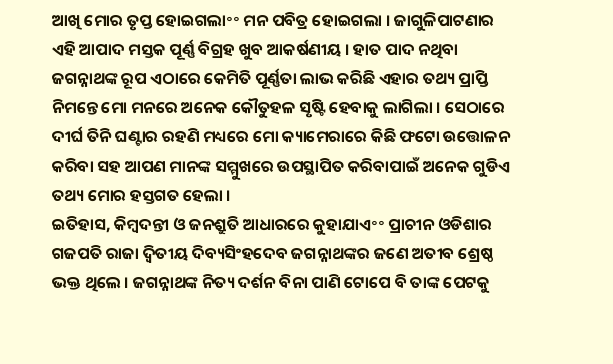ଆଖି ମୋର ତୃପ୍ତ ହୋଇଗଲା॰॰ ମନ ପବିତ୍ର ହୋଇଗଲା । ଜାଗୁଳିପାଟଣାର ଏହି ଆପାଦ ମସ୍ତକ ପୂର୍ଣ୍ଣ ବିଗ୍ରହ ଖୁବ ଆକର୍ଷଣୀୟ । ହାତ ପାଦ ନଥିବା ଜଗନ୍ନାଥଙ୍କ ରୂପ ଏଠାରେ କେମିତି ପୂର୍ଣ୍ଣତା ଲାଭ କରିଛି ଏହାର ତଥ୍ୟ ପ୍ରାପ୍ତି ନିମନ୍ତେ ମୋ ମନରେ ଅନେକ କୌତୁହଳ ସୃଷ୍ଟି ହେବାକୁ ଲାଗିଲା । ସେଠାରେ ଦୀର୍ଘ ତିନି ଘଣ୍ଟାର ରହଣି ମଧ୍ୟରେ ମୋ କ୍ୟାମେରାରେ କିଛି ଫଟୋ ଉତ୍ତୋଳନ କରିବା ସହ ଆପଣ ମାନଙ୍କ ସମ୍ମୁଖରେ ଉପସ୍ଥାପିତ କରିବାପାଇଁ ଅନେକ ଗୁଡିଏ ତଥ୍ୟ ମୋର ହସ୍ତଗତ ହେଲା ।
ଇତିହାସ, କିମ୍ବଦନ୍ତୀ ଓ ଜନଶ୍ରୁତି ଆଧାରରେ କୁହାଯାଏ॰॰ ପ୍ରାଚୀନ ଓଡିଶାର ଗଜପତି ରାଜା ଦ୍ଵିତୀୟ ଦିବ୍ୟସିଂହଦେବ ଜଗନ୍ନାଥଙ୍କର ଜଣେ ଅତୀବ ଶ୍ରେଷ୍ଠ ଭକ୍ତ ଥିଲେ । ଜଗନ୍ନାଥଙ୍କ ନିତ୍ୟ ଦର୍ଶନ ବିନା ପାଣି ଟୋପେ ବି ତାଙ୍କ ପେଟକୁ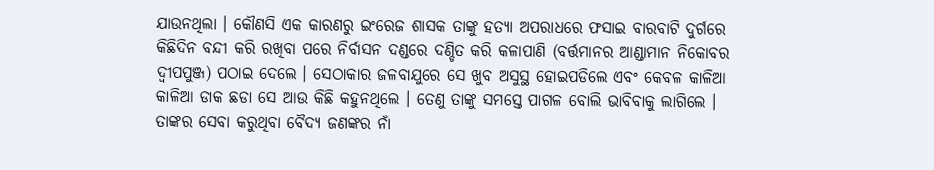ଯାଉନଥିଲା । କୌଣସି ଏକ କାରଣରୁ ଇଂରେଜ ଶାସକ ତାଙ୍କୁ ହତ୍ୟା ଅପରାଧରେ ଫସାଇ ବାରବାଟି ଦୁର୍ଗରେ କିଛିଦିନ ବନ୍ଦୀ କରି ରଖିବା ପରେ ନିର୍ବାସନ ଦଣ୍ଡରେ ଦଣ୍ଡିତ କରି କଳାପାଣି (ବର୍ତ୍ତମାନର ଆଣ୍ଡାମାନ ନିକୋବର ଦ୍ବୀପପୁଞ୍ଜ) ପଠାଇ ଦେଲେ । ସେଠାକାର ଜଳବାଯୁରେ ସେ ଖୁବ ଅସୁସ୍ଥ ହୋଇପଡିଲେ ଏବଂ କେବଳ କାଳିଆ କାଳିଆ ଡାକ ଛଡା ସେ ଆଉ କିଛି କହୁନଥିଲେ । ତେଣୁ ତାଙ୍କୁ ସମସ୍ତେ ପାଗଳ ବୋଲି ଭାବିବାକୁ ଲାଗିଲେ । ତାଙ୍କର ସେବା କରୁଥିବା ବୈଦ୍ୟ ଜଣଙ୍କର ନାଁ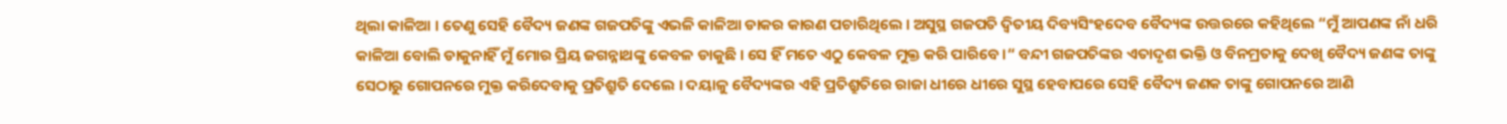ଥିଲା କାଳିଆ । ତେଣୁ ସେହି ବୈଦ୍ୟ ଜଣଙ୍କ ଗଜପତିଙ୍କୁ ଏଭଳି କାଳିଆ ଡାକର କାରଣ ପଚାରିଥିଲେ । ଅସୁସ୍ଥ ଗଜପତି ଦ୍ଵିତୀୟ ଦିବ୍ୟସିଂହଦେବ ବୈଦ୍ୟଙ୍କ ଉତ୍ତରରେ କହିଥିଲେ “ମୁଁ ଆପଣଙ୍କ ନାଁ ଧରି କାଳିଆ ବୋଲି ଡାକୁନାହିଁ ମୁଁ ମୋର ପ୍ରିୟ ଜଗନ୍ନାଥଙ୍କୁ କେବଳ ଡାକୁଛି । ସେ ହିଁ ମତେ ଏଠୁ କେବଳ ମୁକ୍ତ କରି ପାରିବେ ।“ ବନ୍ଦୀ ଗଜପତିଙ୍କର ଏତାଦୃଶ ଭକ୍ତି ଓ ବିନମ୍ରତାକୁ ଦେଖି ବୈଦ୍ୟ ଜଣଙ୍କ ତାଙ୍କୁ ସେଠାରୁ ଗୋପନରେ ମୁକ୍ତ କରିଦେବାକୁ ପ୍ରତିଶ୍ରୁତି ଦେଲେ । ଦୟାଳୁ ବୈଦ୍ୟଙ୍କର ଏହି ପ୍ରତିଶ୍ରୁତିରେ ରାଜା ଧୀରେ ଧୀରେ ସୁସ୍ଥ ହେବାପରେ ସେହି ବୈଦ୍ୟ ଜଣକ ତାଙ୍କୁ ଗୋପନରେ ଆଣି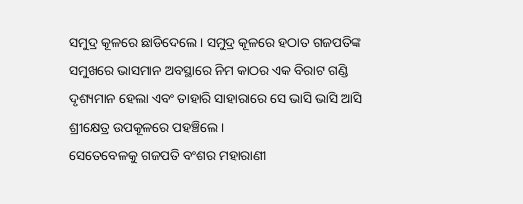ସମୁଦ୍ର କୂଳରେ ଛାଡିଦେଲେ । ସମୁଦ୍ର କୂଳରେ ହଠାତ ଗଜପତିଙ୍କ ସମୁଖରେ ଭାସମାନ ଅବସ୍ଥାରେ ନିମ କାଠର ଏକ ବିରାଟ ଗଣ୍ଡି ଦୃଶ୍ୟମାନ ହେଲା ଏବଂ ତାହାରି ସାହାରାରେ ସେ ଭାସି ଭାସି ଆସି ଶ୍ରୀକ୍ଷେତ୍ର ଉପକୂଳରେ ପହଞ୍ଚିଲେ ।
ସେତେବେଳକୁ ଗଜପତି ବଂଶର ମହାରାଣୀ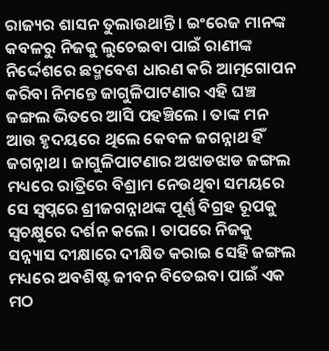ରାଜ୍ୟର ଶାସନ ତୁଲାଉଥାନ୍ତି । ଇଂରେଜ ମାନଙ୍କ କବଳରୁ ନିଜକୁ ଲୁଚେଇବା ପାଇଁ ରାଣୀଙ୍କ ନିର୍ଦ୍ଦେଶରେ ଛଦ୍ମବେଶ ଧାରଣ କରି ଆତ୍ମଗୋପନ କରିବା ନିମନ୍ତେ ଜାଗୁଳିପାଟଣାର ଏହି ଘଞ୍ଚ ଜଙ୍ଗଲ ଭିତରେ ଆସି ପହଞ୍ଚିଲେ । ତାଙ୍କ ମନ ଆଉ ହୃଦୟରେ ଥିଲେ କେବଳ ଜଗନ୍ନାଥ ହିଁ ଜଗନ୍ନାଥ । ଜାଗୁଳିପାଟଣାର ଅଝାଡଝାଡ ଜଙ୍ଗଲ ମଧ୍ୟରେ ରାତ୍ରିରେ ବିଶ୍ରାମ ନେଉଥିବା ସମୟରେ ସେ ସ୍ଵପ୍ନରେ ଶ୍ରୀଜଗନ୍ନାଥଙ୍କ ପୂର୍ଣ୍ଣ ବିଗ୍ରହ ରୂପକୁ ସ୍ଵଚକ୍ଷୁରେ ଦର୍ଶନ କଲେ । ତାପରେ ନିଜକୁ ସନ୍ନ୍ୟାସ ଦୀକ୍ଷାରେ ଦୀକ୍ଷିତ କରାଇ ସେହି ଜଙ୍ଗଲ ମଧ୍ୟରେ ଅବଶିଷ୍ଟ ଜୀବନ ବିତେଇବା ପାଇଁ ଏକ ମଠ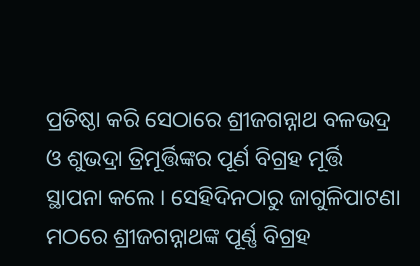ପ୍ରତିଷ୍ଠା କରି ସେଠାରେ ଶ୍ରୀଜଗନ୍ନାଥ ବଳଭଦ୍ର ଓ ଶୁଭଦ୍ରା ତ୍ରିମୂର୍ତ୍ତିଙ୍କର ପୂର୍ଣ ବିଗ୍ରହ ମୂର୍ତ୍ତି ସ୍ଥାପନା କଲେ । ସେହିଦିନଠାରୁ ଜାଗୁଳିପାଟଣା ମଠରେ ଶ୍ରୀଜଗନ୍ନାଥଙ୍କ ପୂର୍ଣ୍ଣ ବିଗ୍ରହ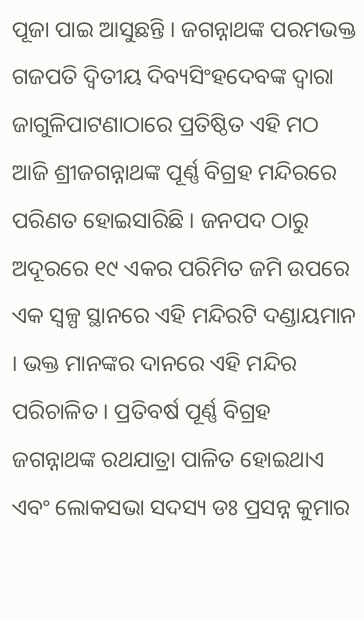ପୂଜା ପାଇ ଆସୁଛନ୍ତି । ଜଗନ୍ନାଥଙ୍କ ପରମଭକ୍ତ ଗଜପତି ଦ୍ଵିତୀୟ ଦିବ୍ୟସିଂହଦେବଙ୍କ ଦ୍ଵାରା ଜାଗୁଳିପାଟଣାଠାରେ ପ୍ରତିଷ୍ଠିତ ଏହି ମଠ ଆଜି ଶ୍ରୀଜଗନ୍ନାଥଙ୍କ ପୂର୍ଣ୍ଣ ବିଗ୍ରହ ମନ୍ଦିରରେ ପରିଣତ ହୋଇସାରିଛି । ଜନପଦ ଠାରୁ ଅଦୂରରେ ୧୯ ଏକର ପରିମିତ ଜମି ଉପରେ ଏକ ସ୍ୱଳ୍ପ ସ୍ଥାନରେ ଏହି ମନ୍ଦିରଟି ଦଣ୍ଡାୟମାନ । ଭକ୍ତ ମାନଙ୍କର ଦାନରେ ଏହି ମନ୍ଦିର ପରିଚାଳିତ । ପ୍ରତିବର୍ଷ ପୂର୍ଣ୍ଣ ବିଗ୍ରହ ଜଗନ୍ନାଥଙ୍କ ରଥଯାତ୍ରା ପାଳିତ ହୋଇଥାଏ ଏବଂ ଲୋକସଭା ସଦସ୍ୟ ଡଃ ପ୍ରସନ୍ନ କୁମାର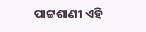ପାଟ୍ଟଶାଣୀ ଏହି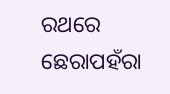ରଥରେ ଛେରାପହଁରା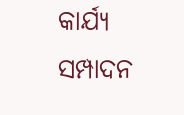କାର୍ଯ୍ୟ ସମ୍ପାଦନ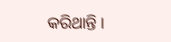କରିଥାନ୍ତି ।